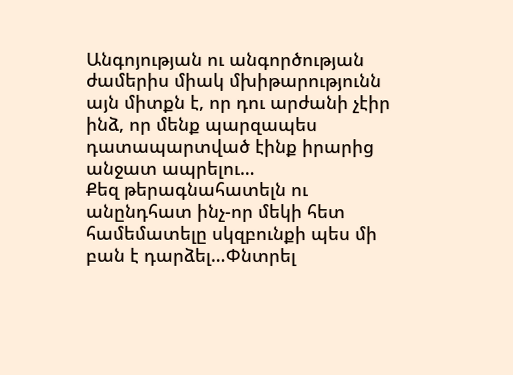Անգոյության ու անգործության ժամերիս միակ մխիթարությունն այն միտքն է, որ դու արժանի չէիր ինձ, որ մենք պարզապես դատապարտված էինք իրարից անջատ ապրելու…
Քեզ թերագնահատելն ու անընդհատ ինչ-որ մեկի հետ համեմատելը սկզբունքի պես մի բան է դարձել…Փնտրել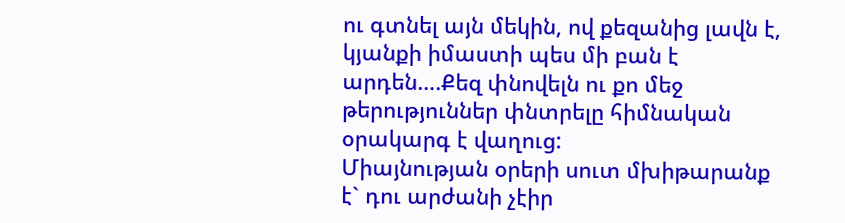ու գտնել այն մեկին, ով քեզանից լավն է, կյանքի իմաստի պես մի բան է արդեն….Քեզ փնովելն ու քո մեջ թերություններ փնտրելը հիմնական օրակարգ է վաղուց:
Միայնության օրերի սուտ մխիթարանք է` դու արժանի չէիր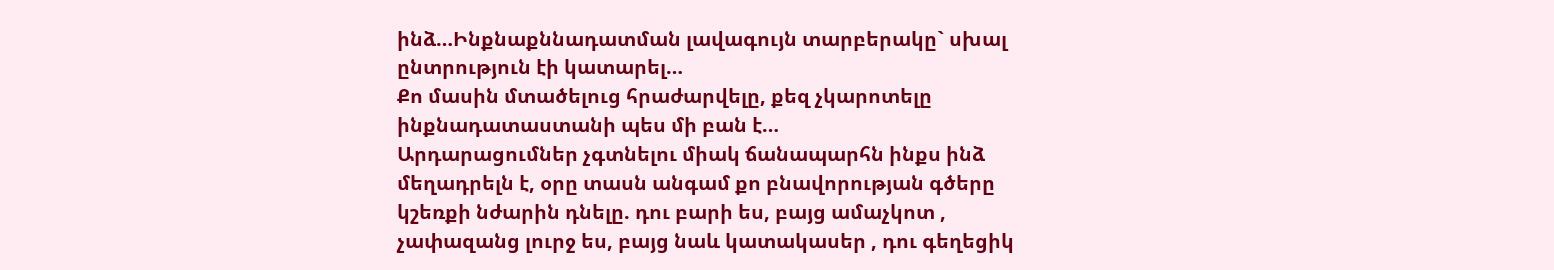ինձ…Ինքնաքննադատման լավագույն տարբերակը` սխալ ընտրություն էի կատարել…
Քո մասին մտածելուց հրաժարվելը, քեզ չկարոտելը ինքնադատաստանի պես մի բան է…
Արդարացումներ չգտնելու միակ ճանապարհն ինքս ինձ մեղադրելն է, օրը տասն անգամ քո բնավորության գծերը կշեռքի նժարին դնելը. դու բարի ես, բայց ամաչկոտ , չափազանց լուրջ ես, բայց նաև կատակասեր , դու գեղեցիկ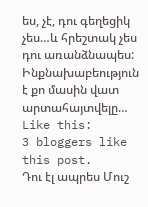ես, չէ, դու գեղեցիկ չես…և հրեշտակ չես դու առանձնապես:
Ինքնախաբեություն է քո մասին վատ արտահայտվելը…
Like this:
3 bloggers like this post.
Դու էլ ապրես Մուշ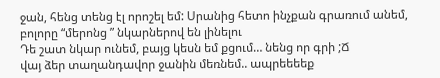ջան, հենց տենց էլ որոշել եմ: Սրանից հետո ինչքան գրառում անեմ, բոլորը “մերոնց ” նկարներով են լինելու
Դե շատ նկար ունեմ, բայց կեսն եմ քցում… նենց որ գրի ;Ճ
վայ ձեր տաղանդավոր ջանին մեռնեմ.. ապրեեեեք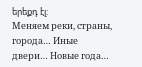երեքդ էլ:
Меняем реки, страны, города… Иные двери… Новые года…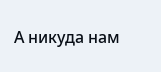А никуда нам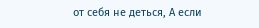от себя не деться, А если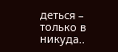деться – только в никуда..